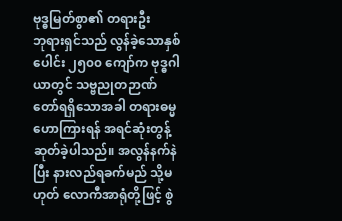ဗုဒ္ဓမြတ်စွာ၏ တရားဦး
ဘုရားရှင်သည် လွန်ခဲ့သောနှစ်ပေါင်း ၂၅၀၀ ကျော်က ဗုဒ္ဓဂါယာတွင် သဗ္ဗညုတဉာဏ်တော်ရရှိသောအခါ တရားဓမ္မ ဟောကြားရန် အရင်ဆုံးတွန့်ဆုတ်ခဲ့ပါသည်။ အလွန်နက်နဲပြီး နားလည်ရခက်မည် သို့မဟုတ် လောကီအာရုံတို့ဖြင့် စွဲ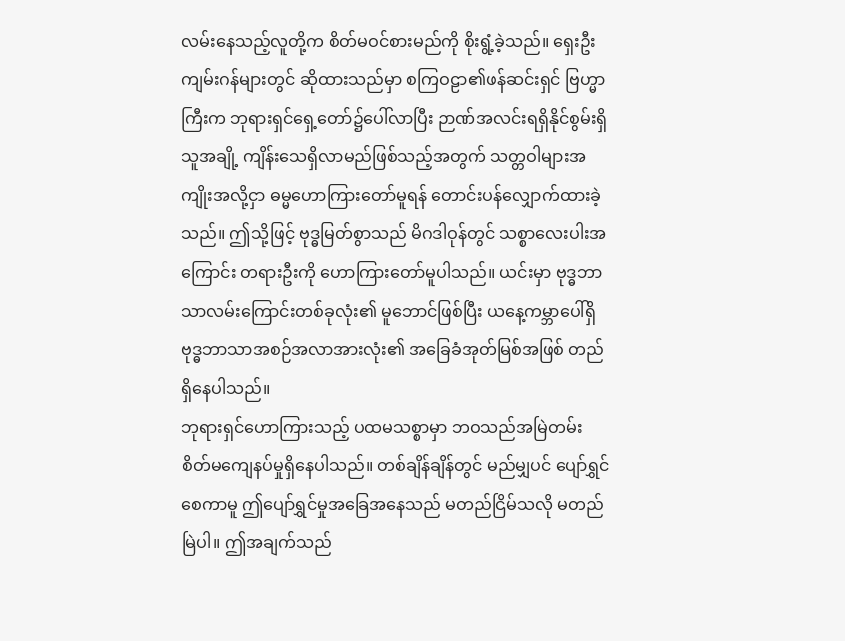လမ်းနေသည့်လူတို့က စိတ်မဝင်စားမည်ကို စိုးရွံ့ခဲ့သည်။ ရှေးဦးကျမ်းဂန်များတွင် ဆိုထားသည်မှာ စကြဝဠာ၏ဖန်ဆင်းရှင် ဗြဟ္မာကြီးက ဘုရားရှင်ရှေ့တော်၌ပေါ်လာပြီး ဉာဏ်အလင်းရရှိနိုင်စွမ်းရှိသူအချို့ ကျိန်းသေရှိလာမည်ဖြစ်သည့်အတွက် သတ္တဝါများအကျိုးအလို့ငှာ ဓမ္မဟောကြားတော်မူရန် တောင်းပန်လျှောက်ထားခဲ့သည်။ ဤသို့ဖြင့် ဗုဒ္ဓမြတ်စွာသည် မိဂဒါဝုန်တွင် သစ္စာလေးပါးအကြောင်း တရားဦးကို ဟောကြားတော်မူပါသည်။ ယင်းမှာ ဗုဒ္ဓဘာသာလမ်းကြောင်းတစ်ခုလုံး၏ မူဘောင်ဖြစ်ပြီး ယနေ့ကမ္ဘာပေါ်ရှိ ဗုဒ္ဓဘာသာအစဉ်အလာအားလုံး၏ အခြေခံအုတ်မြစ်အဖြစ် တည်ရှိနေပါသည်။
ဘုရားရှင်ဟောကြားသည့် ပထမသစ္စာမှာ ဘဝသည်အမြဲတမ်း စိတ်မကျေနပ်မှုရှိနေပါသည်။ တစ်ချိန်ချိန်တွင် မည်မျှပင် ပျော်ရွှင်စေကာမူ ဤပျော်ရွှင်မှုအခြေအနေသည် မတည်ငြိမ်သလို မတည်မြဲပါ။ ဤအချက်သည်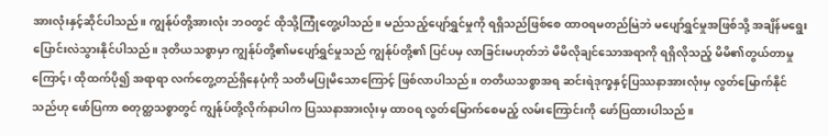အားလုံးနှင့်ဆိုင်ပါသည်။ ကျွန်ုပ်တို့အားလုံး ဘဝတွင် ထိုသို့ကြုံတွေ့ပါသည်။ မည်သည့်ပျော်ရွှင်မှုကို ရရှိသည်ဖြစ်စေ ထာဝရမတည်မြဲဘဲ မပျော်ရွှင်မှုအဖြစ်သို့ အချိန်မရွေး ပြောင်းလဲသွားနိုင်ပါသည်။ ဒုတိယသစ္စာမှာ ကျွန်ုပ်တို့၏မပျော်ရွှင်မှုသည် ကျွန်ုပ်တို့၏ ပြင်ပမှ လာခြင်းမဟုတ်ဘဲ မိမိလိုချင်သောအရာကို ရရှိလိုသည့် မိမိ၏တွယ်တာမှုကြောင့်၊ ထိုထက်ပို၍ အရာရာ လက်တွေ့တည်ရှိနေပုံကို သတိမပြုမိသောကြောင့် ဖြစ်လာပါသည်။ တတိယသစ္စာအရ ဆင်းရဲဒုက္ခနှင့်ပြဿနာအားလုံးမှ လွတ်မြောက်နိုင်သည်ဟု ဖော်ပြကာ စတုတ္ထသစ္စာတွင် ကျွန်ုပ်တို့လိုက်နာပါက ပြဿနာအားလုံးမှ ထာဝရ လွတ်မြောက်စေမည့် လမ်းကြောင်းကို ဖော်ပြထားပါသည်။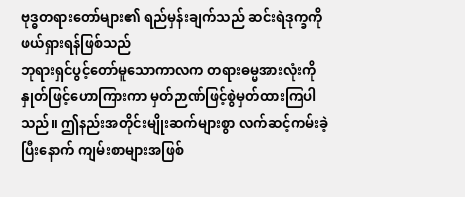ဗုဒ္ဓတရားတော်များ၏ ရည်မှန်းချက်သည် ဆင်းရဲဒုက္ခကိုဖယ်ရှားရန်ဖြစ်သည်
ဘုရားရှင်ပွင့်တော်မူသောကာလက တရားဓမ္မအားလုံးကို နှုတ်ဖြင့်ဟောကြားကာ မှတ်ဉာဏ်ဖြင့်စွဲမှတ်ထားကြပါသည်။ ဤနည်းအတိုင်းမျိုးဆက်များစွာ လက်ဆင့်ကမ်းခဲ့ပြီးနောက် ကျမ်းစာများအဖြစ်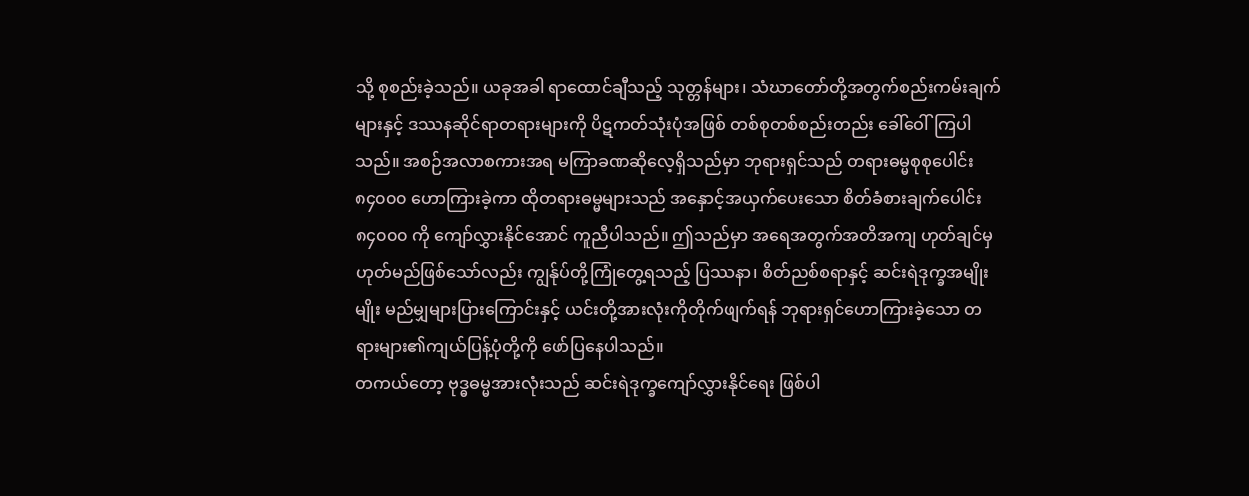သို့ စုစည်းခဲ့သည်။ ယခုအခါ ရာထောင်ချီသည့် သုတ္တန်များ၊ သံဃာတော်တို့အတွက်စည်းကမ်းချက်များနှင့် ဒဿနဆိုင်ရာတရားများကို ပိဋကတ်သုံးပုံအဖြစ် တစ်စုတစ်စည်းတည်း ခေါ်ဝေါ်ကြပါသည်။ အစဉ်အလာစကားအရ မကြာခဏဆိုလေ့ရှိသည်မှာ ဘုရားရှင်သည် တရားဓမ္မစုစုပေါင်း ၈၄၀၀၀ ဟောကြားခဲ့ကာ ထိုတရားဓမ္မများသည် အနှောင့်အယှက်ပေးသော စိတ်ခံစားချက်ပေါင်း ၈၄၀၀၀ ကို ကျော်လွှားနိုင်အောင် ကူညီပါသည်။ ဤသည်မှာ အရေအတွက်အတိအကျ ဟုတ်ချင်မှဟုတ်မည်ဖြစ်သော်လည်း ကျွန်ုပ်တို့ကြုံတွေ့ရသည့် ပြဿနာ၊ စိတ်ညစ်စရာနှင့် ဆင်းရဲဒုက္ခအမျိုးမျိုး မည်မျှများပြားကြောင်းနှင့် ယင်းတို့အားလုံးကိုတိုက်ဖျက်ရန် ဘုရားရှင်ဟောကြားခဲ့သော တရားများ၏ကျယ်ပြန့်ပုံတို့ကို ဖော်ပြနေပါသည်။
တကယ်တော့ ဗုဒ္ဓဓမ္မအားလုံးသည် ဆင်းရဲဒုက္ခကျော်လွှားနိုင်ရေး ဖြစ်ပါ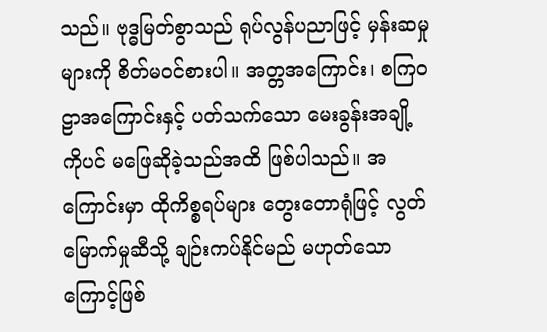သည်။ ဗုဒ္ဓမြတ်စွာသည် ရုပ်လွန်ပညာဖြင့် မှန်းဆမှုများကို စိတ်မဝင်စားပါ။ အတ္တအကြောင်း၊ စကြဝဠာအကြောင်းနှင့် ပတ်သက်သော မေးခွန်းအချို့ကိုပင် မဖြေဆိုခဲ့သည်အထိ ဖြစ်ပါသည်။ အကြောင်းမှာ ထိုကိစ္စရပ်များ တွေးတောရုံဖြင့် လွတ်မြောက်မှုဆီသို့ ချဉ်းကပ်နိုင်မည် မဟုတ်သောကြောင့်ဖြစ်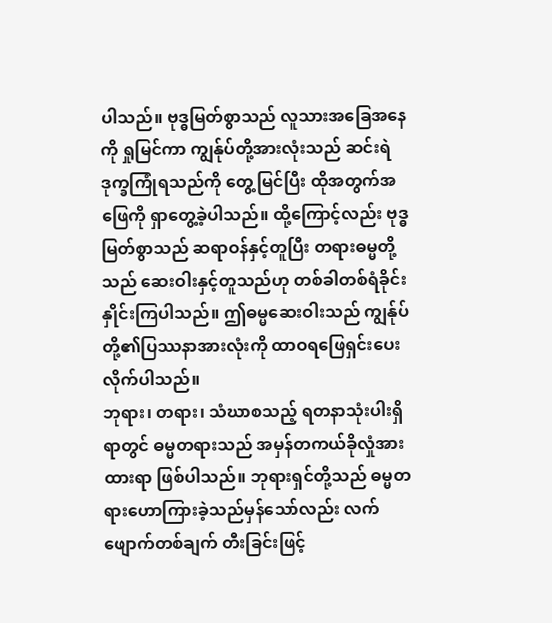ပါသည်။ ဗုဒ္ဓမြတ်စွာသည် လူသားအခြေအနေကို ရှုမြင်ကာ ကျွန်ုပ်တို့အားလုံးသည် ဆင်းရဲဒုက္ခကြုံရသည်ကို တွေ့မြင်ပြီး ထိုအတွက်အဖြေကို ရှာတွေ့ခဲ့ပါသည်။ ထို့ကြောင့်လည်း ဗုဒ္ဓမြတ်စွာသည် ဆရာဝန်နှင့်တူပြီး တရားဓမ္မတို့သည် ဆေးဝါးနှင့်တူသည်ဟု တစ်ခါတစ်ရံခိုင်းနှိုင်းကြပါသည်။ ဤဓမ္မဆေးဝါးသည် ကျွန်ုပ်တို့၏ပြဿနာအားလုံးကို ထာဝရဖြေရှင်းပေးလိုက်ပါသည်။
ဘုရား၊ တရား၊ သံဃာစသည့် ရတနာသုံးပါးရှိရာတွင် ဓမ္မတရားသည် အမှန်တကယ်ခိုလှုံအားထားရာ ဖြစ်ပါသည်။ ဘုရားရှင်တို့သည် ဓမ္မတရားဟောကြားခဲ့သည်မှန်သော်လည်း လက်ဖျောက်တစ်ချက် တီးခြင်းဖြင့်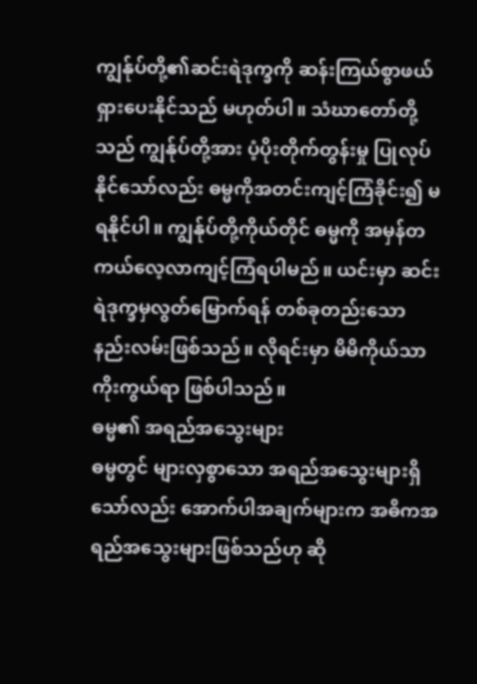ကျွန်ုပ်တို့၏ဆင်းရဲဒုက္ခကို ဆန်းကြယ်စွာဖယ်ရှားပေးနိုင်သည် မဟုတ်ပါ။ သံဃာတော်တို့သည် ကျွန်ုပ်တို့အား ပံ့ပိုးတိုက်တွန်းမှု ပြုလုပ်နိုင်သော်လည်း ဓမ္မကိုအတင်းကျင့်ကြံခိုင်း၍ မရနိုင်ပါ။ ကျွန်ုပ်တို့ကိုယ်တိုင် ဓမ္မကို အမှန်တကယ်လေ့လာကျင့်ကြံရပါမည်။ ယင်းမှာ ဆင်းရဲဒုက္ခမှလွတ်မြောက်ရန် တစ်ခုတည်းသော နည်းလမ်းဖြစ်သည်။ လိုရင်းမှာ မိမိကိုယ်သာကိုးကွယ်ရာ ဖြစ်ပါသည်။
ဓမ္မ၏ အရည်အသွေးများ
ဓမ္မတွင် များလှစွာသော အရည်အသွေးများရှိသော်လည်း အောက်ပါအချက်များက အဓိကအရည်အသွေးများဖြစ်သည်ဟု ဆို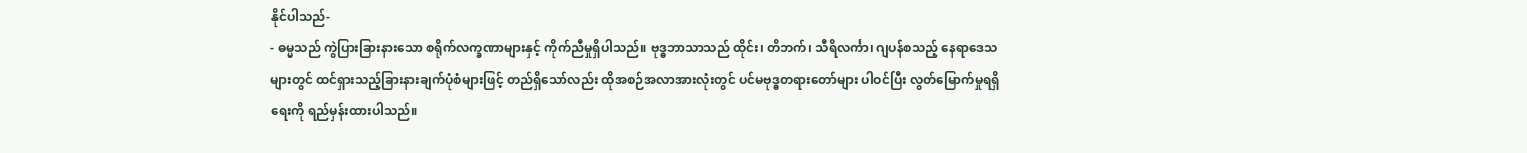နိုင်ပါသည်-
- ဓမ္မသည် ကွဲပြားခြားနားသော စရိုက်လက္ခဏာများနှင့် ကိုက်ညီမှုရှိပါသည်။ ဗုဒ္ဓဘာသာသည် ထိုင်း၊ တိဘက်၊ သီရိလင်္ကာ၊ ဂျပန်စသည့် နေရာဒေသများတွင် ထင်ရှားသည့်ခြားနားချက်ပုံစံများဖြင့် တည်ရှိသော်လည်း ထိုအစဉ်အလာအားလုံးတွင် ပင်မဗုဒ္ဓတရားတော်များ ပါဝင်ပြီး လွတ်မြောက်မှုရရှိရေးကို ရည်မှန်းထားပါသည်။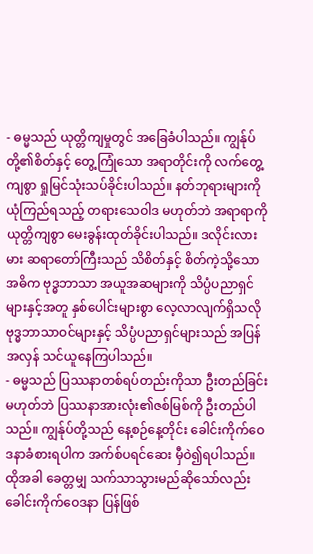- ဓမ္မသည် ယုတ္တိကျမှုတွင် အခြေခံပါသည်။ ကျွန်ုပ်တို့၏စိတ်နှင့် တွေ့ကြုံသော အရာတိုင်းကို လက်တွေ့ကျစွာ ရှုမြင်သုံးသပ်ခိုင်းပါသည်။ နတ်ဘုရားများကို ယုံကြည်ရသည့် တရားသေဝါဒ မဟုတ်ဘဲ အရာရာကို ယုတ္တိကျစွာ မေးခွန်းထုတ်ခိုင်းပါသည်။ ဒလိုင်းလားမား ဆရာတော်ကြီးသည် သိစိတ်နှင့် စိတ်ကဲ့သို့သော အဓိက ဗုဒ္ဓဘာသာ အယူအဆများကို သိပ္ပံပညာရှင်များနှင့်အတူ နှစ်ပေါင်းများစွာ လေ့လာလျက်ရှိသလို ဗုဒ္ဓဘာသာဝင်များနှင့် သိပ္ပံပညာရှင်များသည် အပြန်အလှန် သင်ယူနေကြပါသည်။
- ဓမ္မသည် ပြဿနာတစ်ရပ်တည်းကိုသာ ဦးတည်ခြင်းမဟုတ်ဘဲ ပြဿနာအားလုံး၏ဇစ်မြစ်ကို ဦးတည်ပါသည်။ ကျွန်ုပ်တို့သည် နေ့စဉ်နေ့တိုင်း ခေါင်းကိုက်ဝေဒနာခံစားရပါက အက်စ်ပရင်ဆေး မှီဝဲ၍ရပါသည်။ ထိုအခါ ခေတ္တမျှ သက်သာသွားမည်ဆိုသော်လည်း ခေါင်းကိုက်ဝေဒနာ ပြန်ဖြစ်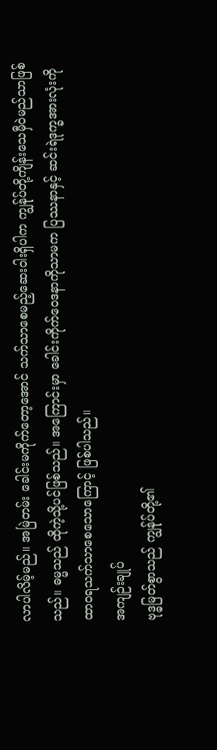လာပါလိမ့်မည်။ အမြဲတမ်း ခေါင်းမကိုက်တော့အောင် သက်သာစေမည့်ဆေးဝါးရှိပါက ကျွန်ုပ်တို့ကျိန်းသေမှီဝဲမည်သာဖြစ်သည်။ ဓမ္မသည် ထိုကဲ့သို့ပင်ဖြစ်သည်။ အကြောင်းမှာ ခေါင်းကိုက်ဝေဒနာကိုသာမက ပြဿနာနှင့် ဆင်းရဲဒုက္ခအားလုံးကို ထာဝရသက်သာစေသောကြောင့် ဖြစ်ပါသည်။
အကျဉ်းချုပ်
ဗုဒ္ဓမြတ်စွာသည် ကျွန်ုပ်တို့၏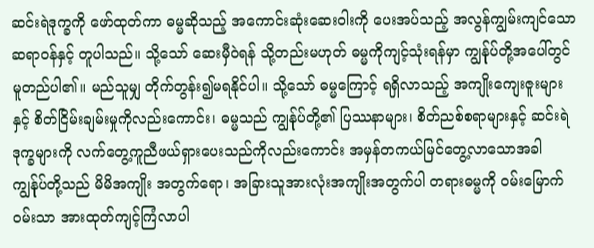ဆင်းရဲဒုက္ခကို ဖော်ထုတ်ကာ ဓမ္မဆိုသည့် အကောင်းဆုံးဆေးဝါးကို ပေးအပ်သည့် အလွန်ကျွမ်းကျင်သောဆရာဝန်နှင့် တူပါသည်။ သို့သော် ဆေးမှီဝဲရန် သို့တည်းမဟုတ် ဓမ္မကိုကျင့်သုံးရန်မှာ ကျွန်ုပ်တို့အပေါ်တွင် မူတည်ပါ၏။ မည်သူမျှ တိုက်တွန်း၍မရနိုင်ပါ။ သို့သော် ဓမ္မကြောင့် ရရှိလာသည့် အကျိုးကျေးဇူးများနှင့် စိတ်ငြိမ်းချမ်းမှုကိုလည်းကောင်း၊ ဓမ္မသည် ကျွန်ုပ်တို့၏ ပြဿနာများ၊ စိတ်ညစ်စရာများနှင့် ဆင်းရဲဒုက္ခများကို လက်တွေ့ကူညီဖယ်ရှားပေးသည်ကိုလည်းကောင်း အမှန်တကယ်မြင်တွေ့လာသောအခါ ကျွန်ုပ်တို့သည် မိမိအကျိုး အတွက်ရော၊ အခြားသူအားလုံးအကျိုးအတွက်ပါ တရားဓမ္မကို ဝမ်းမြောက်ဝမ်းသာ အားထုတ်ကျင့်ကြံလာပါ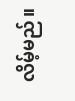လိမ့်မည်။